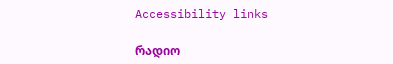Accessibility links

რადიო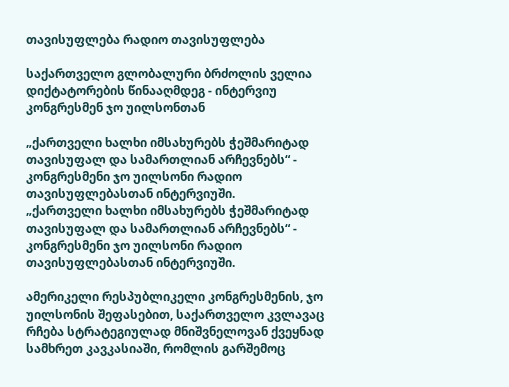თავისუფლება რადიო თავისუფლება

საქართველო გლობალური ბრძოლის ველია დიქტატორების წინააღმდეგ - ინტერვიუ კონგრესმენ ჯო უილსონთან

„ქართველი ხალხი იმსახურებს ჭეშმარიტად თავისუფალ და სამართლიან არჩევნებს“ - კონგრესმენი ჯო უილსონი რადიო თავისუფლებასთან ინტერვიუში.
„ქართველი ხალხი იმსახურებს ჭეშმარიტად თავისუფალ და სამართლიან არჩევნებს“ - კონგრესმენი ჯო უილსონი რადიო თავისუფლებასთან ინტერვიუში.

ამერიკელი რესპუბლიკელი კონგრესმენის, ჯო უილსონის შეფასებით, საქართველო კვლავაც რჩება სტრატეგიულად მნიშვნელოვან ქვეყნად სამხრეთ კავკასიაში, რომლის გარშემოც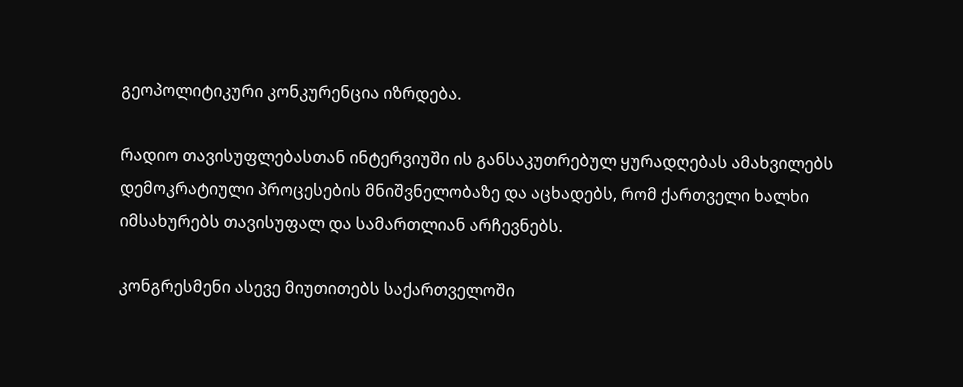გეოპოლიტიკური კონკურენცია იზრდება.

რადიო თავისუფლებასთან ინტერვიუში ის განსაკუთრებულ ყურადღებას ამახვილებს დემოკრატიული პროცესების მნიშვნელობაზე და აცხადებს, რომ ქართველი ხალხი იმსახურებს თავისუფალ და სამართლიან არჩევნებს.

კონგრესმენი ასევე მიუთითებს საქართველოში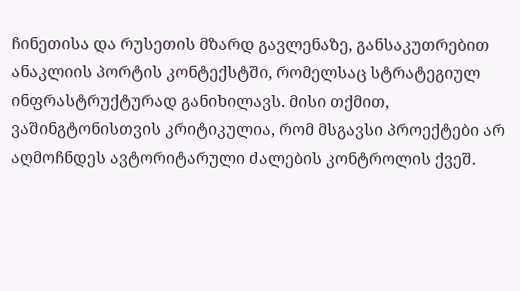ჩინეთისა და რუსეთის მზარდ გავლენაზე, განსაკუთრებით ანაკლიის პორტის კონტექსტში, რომელსაც სტრატეგიულ ინფრასტრუქტურად განიხილავს. მისი თქმით, ვაშინგტონისთვის კრიტიკულია, რომ მსგავსი პროექტები არ აღმოჩნდეს ავტორიტარული ძალების კონტროლის ქვეშ.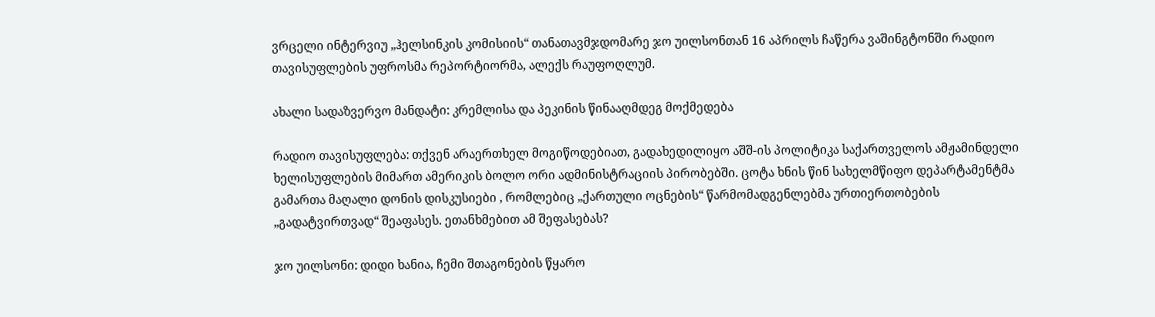ვრცელი ინტერვიუ „ჰელსინკის კომისიის“ თანათავმჯდომარე ჯო უილსონთან 16 აპრილს ჩაწერა ვაშინგტონში რადიო თავისუფლების უფროსმა რეპორტიორმა, ალექს რაუფოღლუმ.

ახალი სადაზვერვო მანდატი: კრემლისა და პეკინის წინააღმდეგ მოქმედება

რადიო თავისუფლება: თქვენ არაერთხელ მოგიწოდებიათ, გადახედილიყო აშშ-ის პოლიტიკა საქართველოს ამჟამინდელი ხელისუფლების მიმართ ამერიკის ბოლო ორი ადმინისტრაციის პირობებში. ცოტა ხნის წინ სახელმწიფო დეპარტამენტმა გამართა მაღალი დონის დისკუსიები , რომლებიც „ქართული ოცნების“ წარმომადგენლებმა ურთიერთობების „გადატვირთვად“ შეაფასეს. ეთანხმებით ამ შეფასებას?

ჯო უილსონი: დიდი ხანია, ჩემი შთაგონების წყარო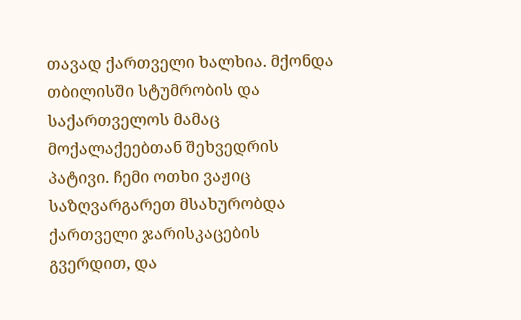თავად ქართველი ხალხია. მქონდა თბილისში სტუმრობის და საქართველოს მამაც მოქალაქეებთან შეხვედრის პატივი. ჩემი ოთხი ვაჟიც საზღვარგარეთ მსახურობდა ქართველი ჯარისკაცების გვერდით, და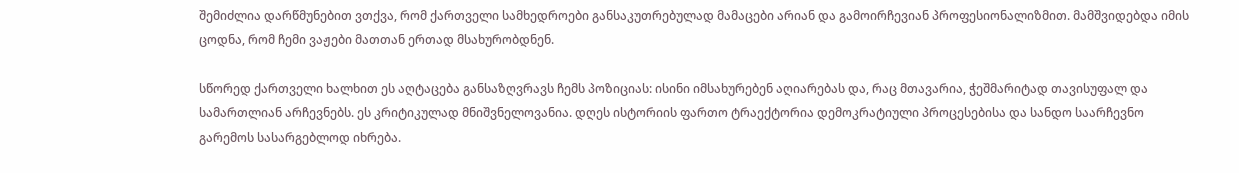შემიძლია დარწმუნებით ვთქვა, რომ ქართველი სამხედროები განსაკუთრებულად მამაცები არიან და გამოირჩევიან პროფესიონალიზმით. მამშვიდებდა იმის ცოდნა, რომ ჩემი ვაჟები მათთან ერთად მსახურობდნენ.

სწორედ ქართველი ხალხით ეს აღტაცება განსაზღვრავს ჩემს პოზიციას: ისინი იმსახურებენ აღიარებას და, რაც მთავარია, ჭეშმარიტად თავისუფალ და სამართლიან არჩევნებს. ეს კრიტიკულად მნიშვნელოვანია. დღეს ისტორიის ფართო ტრაექტორია დემოკრატიული პროცესებისა და სანდო საარჩევნო გარემოს სასარგებლოდ იხრება.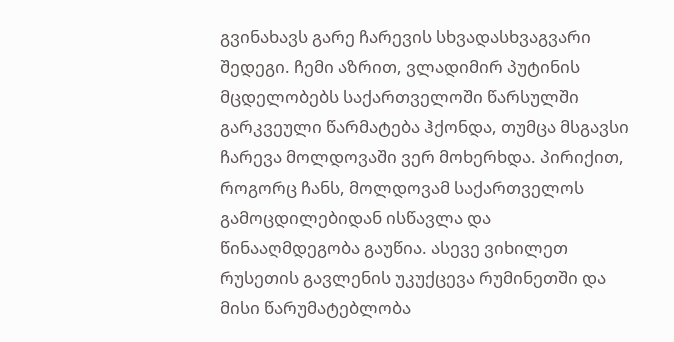გვინახავს გარე ჩარევის სხვადასხვაგვარი შედეგი. ჩემი აზრით, ვლადიმირ პუტინის მცდელობებს საქართველოში წარსულში გარკვეული წარმატება ჰქონდა, თუმცა მსგავსი ჩარევა მოლდოვაში ვერ მოხერხდა. პირიქით, როგორც ჩანს, მოლდოვამ საქართველოს გამოცდილებიდან ისწავლა და წინააღმდეგობა გაუწია. ასევე ვიხილეთ რუსეთის გავლენის უკუქცევა რუმინეთში და მისი წარუმატებლობა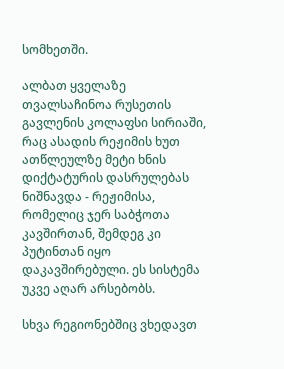სომხეთში.

ალბათ ყველაზე თვალსაჩინოა რუსეთის გავლენის კოლაფსი სირიაში, რაც ასადის რეჟიმის ხუთ ათწლეულზე მეტი ხნის დიქტატურის დასრულებას ნიშნავდა - რეჟიმისა, რომელიც ჯერ საბჭოთა კავშირთან, შემდეგ კი პუტინთან იყო დაკავშირებული. ეს სისტემა უკვე აღარ არსებობს.

სხვა რეგიონებშიც ვხედავთ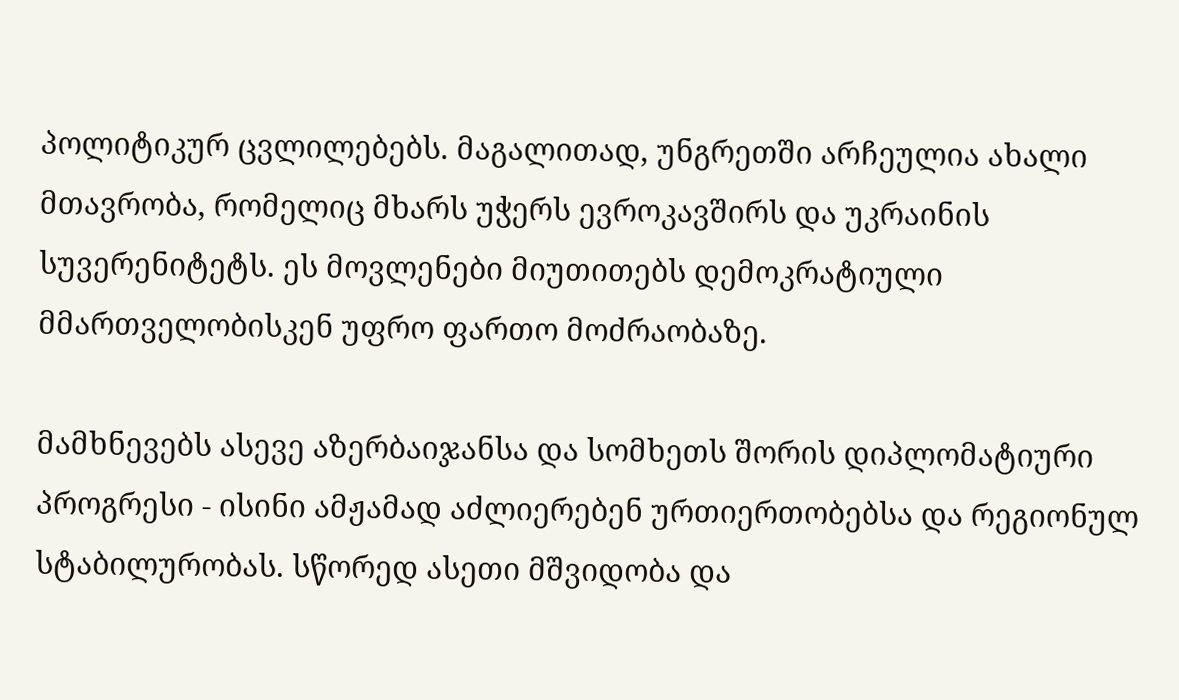პოლიტიკურ ცვლილებებს. მაგალითად, უნგრეთში არჩეულია ახალი მთავრობა, რომელიც მხარს უჭერს ევროკავშირს და უკრაინის სუვერენიტეტს. ეს მოვლენები მიუთითებს დემოკრატიული მმართველობისკენ უფრო ფართო მოძრაობაზე.

მამხნევებს ასევე აზერბაიჯანსა და სომხეთს შორის დიპლომატიური პროგრესი - ისინი ამჟამად აძლიერებენ ურთიერთობებსა და რეგიონულ სტაბილურობას. სწორედ ასეთი მშვიდობა და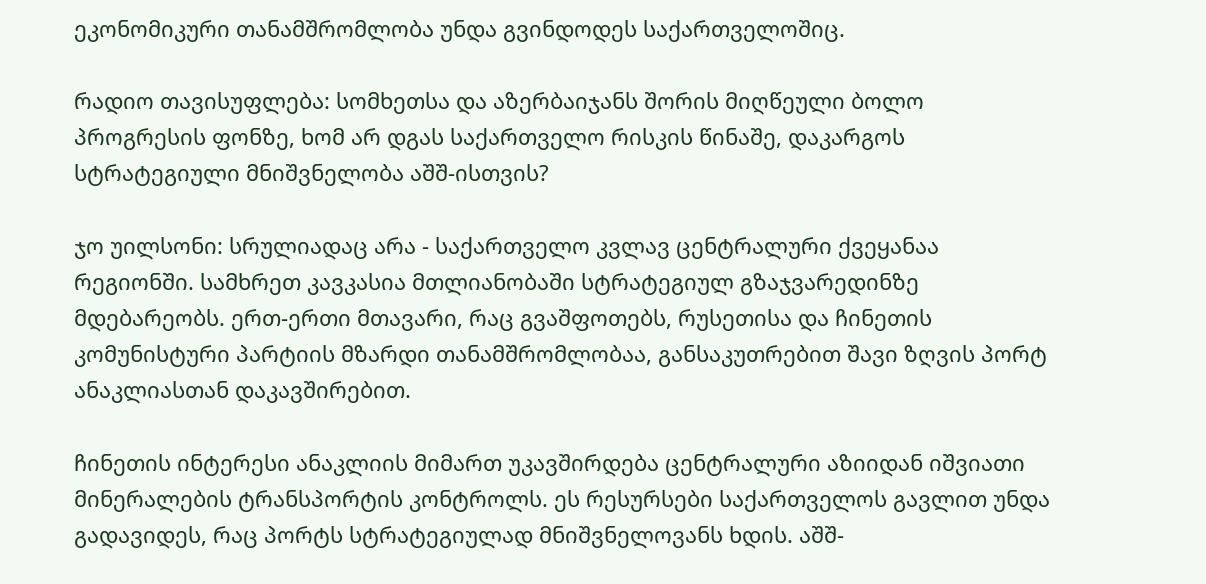ეკონომიკური თანამშრომლობა უნდა გვინდოდეს საქართველოშიც.

რადიო თავისუფლება: სომხეთსა და აზერბაიჯანს შორის მიღწეული ბოლო პროგრესის ფონზე, ხომ არ დგას საქართველო რისკის წინაშე, დაკარგოს სტრატეგიული მნიშვნელობა აშშ-ისთვის?

ჯო უილსონი: სრულიადაც არა - საქართველო კვლავ ცენტრალური ქვეყანაა რეგიონში. სამხრეთ კავკასია მთლიანობაში სტრატეგიულ გზაჯვარედინზე მდებარეობს. ერთ-ერთი მთავარი, რაც გვაშფოთებს, რუსეთისა და ჩინეთის კომუნისტური პარტიის მზარდი თანამშრომლობაა, განსაკუთრებით შავი ზღვის პორტ ანაკლიასთან დაკავშირებით.

ჩინეთის ინტერესი ანაკლიის მიმართ უკავშირდება ცენტრალური აზიიდან იშვიათი მინერალების ტრანსპორტის კონტროლს. ეს რესურსები საქართველოს გავლით უნდა გადავიდეს, რაც პორტს სტრატეგიულად მნიშვნელოვანს ხდის. აშშ-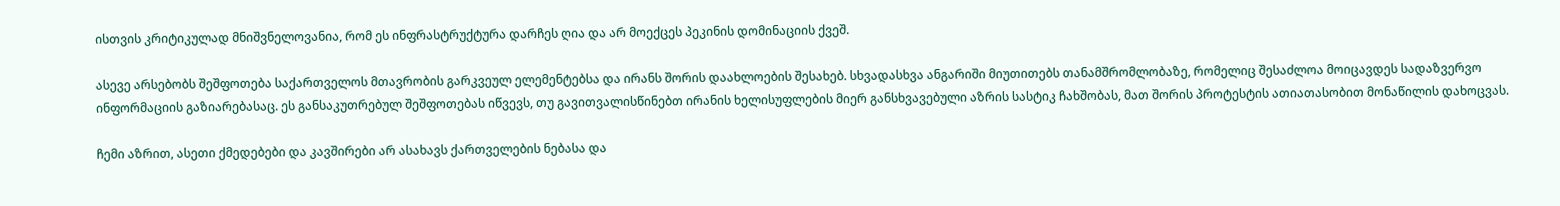ისთვის კრიტიკულად მნიშვნელოვანია, რომ ეს ინფრასტრუქტურა დარჩეს ღია და არ მოექცეს პეკინის დომინაციის ქვეშ.

ასევე არსებობს შეშფოთება საქართველოს მთავრობის გარკვეულ ელემენტებსა და ირანს შორის დაახლოების შესახებ. სხვადასხვა ანგარიში მიუთითებს თანამშრომლობაზე, რომელიც შესაძლოა მოიცავდეს სადაზვერვო ინფორმაციის გაზიარებასაც. ეს განსაკუთრებულ შეშფოთებას იწვევს, თუ გავითვალისწინებთ ირანის ხელისუფლების მიერ განსხვავებული აზრის სასტიკ ჩახშობას, მათ შორის პროტესტის ათიათასობით მონაწილის დახოცვას.

ჩემი აზრით, ასეთი ქმედებები და კავშირები არ ასახავს ქართველების ნებასა და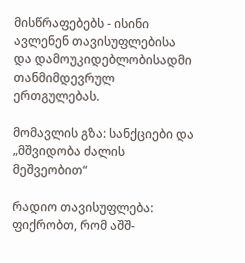მისწრაფებებს - ისინი ავლენენ თავისუფლებისა და დამოუკიდებლობისადმი თანმიმდევრულ ერთგულებას.

მომავლის გზა: სანქციები და „მშვიდობა ძალის მეშვეობით“

რადიო თავისუფლება: ფიქრობთ, რომ აშშ-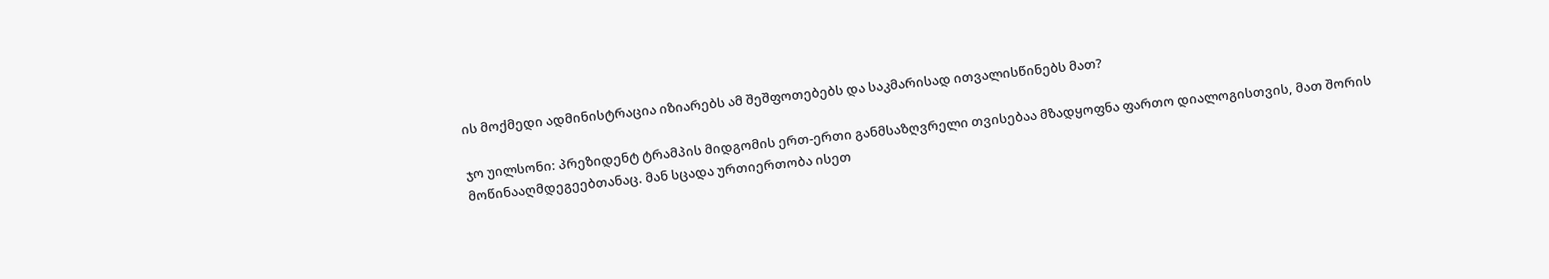ის მოქმედი ადმინისტრაცია იზიარებს ამ შეშფოთებებს და საკმარისად ითვალისწინებს მათ?

ჯო უილსონი: პრეზიდენტ ტრამპის მიდგომის ერთ-ერთი განმსაზღვრელი თვისებაა მზადყოფნა ფართო დიალოგისთვის, მათ შორის მოწინააღმდეგეებთანაც. მან სცადა ურთიერთობა ისეთ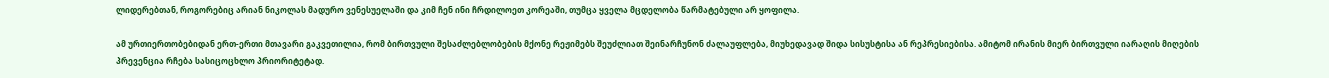ლიდერებთან, როგორებიც არიან ნიკოლას მადურო ვენესუელაში და კიმ ჩენ ინი ჩრდილოეთ კორეაში, თუმცა ყველა მცდელობა წარმატებული არ ყოფილა.

ამ ურთიერთობებიდან ერთ-ერთი მთავარი გაკვეთილია, რომ ბირთვული შესაძლებლობების მქონე რეჟიმებს შეუძლიათ შეინარჩუნონ ძალაუფლება, მიუხედავად შიდა სისუსტისა ან რეპრესიებისა. ამიტომ ირანის მიერ ბირთვული იარაღის მიღების პრევენცია რჩება სასიცოცხლო პრიორიტეტად.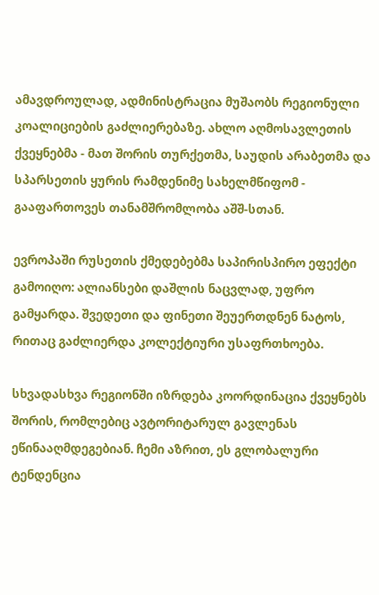ამავდროულად, ადმინისტრაცია მუშაობს რეგიონული კოალიციების გაძლიერებაზე. ახლო აღმოსავლეთის ქვეყნებმა - მათ შორის თურქეთმა, საუდის არაბეთმა და სპარსეთის ყურის რამდენიმე სახელმწიფომ - გააფართოვეს თანამშრომლობა აშშ-სთან.

ევროპაში რუსეთის ქმედებებმა საპირისპირო ეფექტი გამოიღო: ალიანსები დაშლის ნაცვლად, უფრო გამყარდა. შვედეთი და ფინეთი შეუერთდნენ ნატოს, რითაც გაძლიერდა კოლექტიური უსაფრთხოება.

სხვადასხვა რეგიონში იზრდება კოორდინაცია ქვეყნებს შორის, რომლებიც ავტორიტარულ გავლენას ეწინააღმდეგებიან. ჩემი აზრით, ეს გლობალური ტენდენცია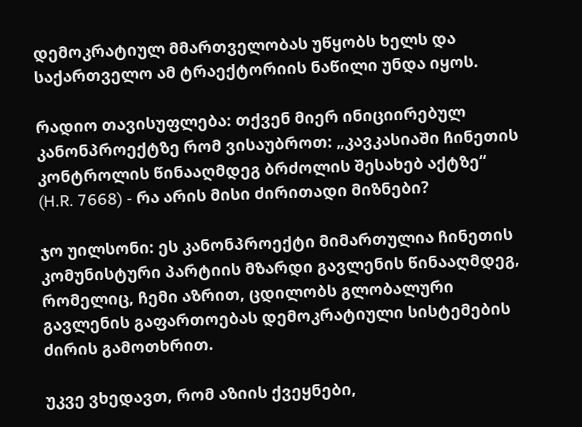დემოკრატიულ მმართველობას უწყობს ხელს და საქართველო ამ ტრაექტორიის ნაწილი უნდა იყოს.

რადიო თავისუფლება: თქვენ მიერ ინიციირებულ კანონპროექტზე რომ ვისაუბროთ: „კავკასიაში ჩინეთის კონტროლის წინააღმდეგ ბრძოლის შესახებ აქტზე“ (H.R. 7668) - რა არის მისი ძირითადი მიზნები?

ჯო უილსონი: ეს კანონპროექტი მიმართულია ჩინეთის კომუნისტური პარტიის მზარდი გავლენის წინააღმდეგ, რომელიც, ჩემი აზრით, ცდილობს გლობალური გავლენის გაფართოებას დემოკრატიული სისტემების ძირის გამოთხრით.

უკვე ვხედავთ, რომ აზიის ქვეყნები,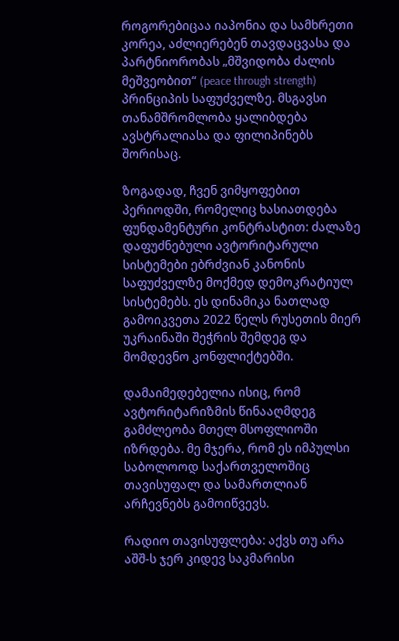როგორებიცაა იაპონია და სამხრეთი კორეა, აძლიერებენ თავდაცვასა და პარტნიორობას „მშვიდობა ძალის მეშვეობით“ (peace through strength) პრინციპის საფუძველზე. მსგავსი თანამშრომლობა ყალიბდება ავსტრალიასა და ფილიპინებს შორისაც.

ზოგადად, ჩვენ ვიმყოფებით პერიოდში, რომელიც ხასიათდება ფუნდამენტური კონტრასტით: ძალაზე დაფუძნებული ავტორიტარული სისტემები ებრძვიან კანონის საფუძველზე მოქმედ დემოკრატიულ სისტემებს. ეს დინამიკა ნათლად გამოიკვეთა 2022 წელს რუსეთის მიერ უკრაინაში შეჭრის შემდეგ და მომდევნო კონფლიქტებში.

დამაიმედებელია ისიც, რომ ავტორიტარიზმის წინააღმდეგ გამძლეობა მთელ მსოფლიოში იზრდება. მე მჯერა, რომ ეს იმპულსი საბოლოოდ საქართველოშიც თავისუფალ და სამართლიან არჩევნებს გამოიწვევს.

რადიო თავისუფლება: აქვს თუ არა აშშ-ს ჯერ კიდევ საკმარისი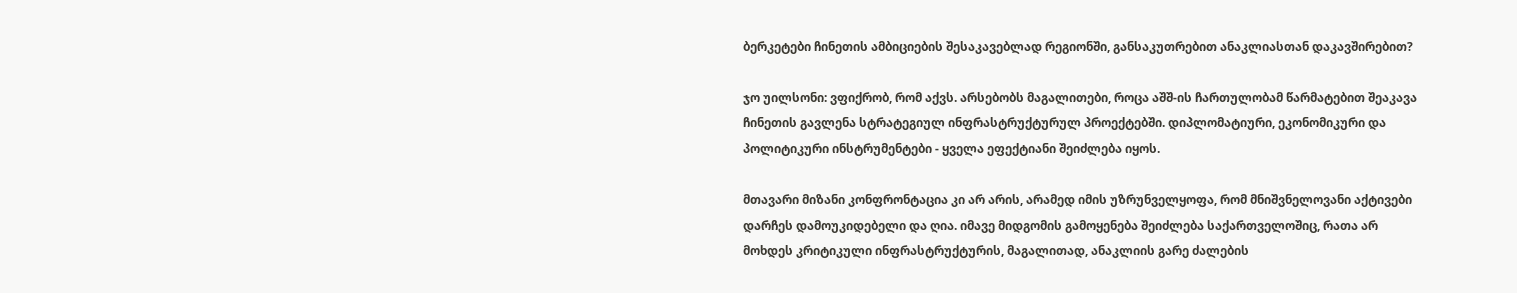ბერკეტები ჩინეთის ამბიციების შესაკავებლად რეგიონში, განსაკუთრებით ანაკლიასთან დაკავშირებით?

ჯო უილსონი: ვფიქრობ, რომ აქვს. არსებობს მაგალითები, როცა აშშ-ის ჩართულობამ წარმატებით შეაკავა ჩინეთის გავლენა სტრატეგიულ ინფრასტრუქტურულ პროექტებში. დიპლომატიური, ეკონომიკური და პოლიტიკური ინსტრუმენტები - ყველა ეფექტიანი შეიძლება იყოს.

მთავარი მიზანი კონფრონტაცია კი არ არის, არამედ იმის უზრუნველყოფა, რომ მნიშვნელოვანი აქტივები დარჩეს დამოუკიდებელი და ღია. იმავე მიდგომის გამოყენება შეიძლება საქართველოშიც, რათა არ მოხდეს კრიტიკული ინფრასტრუქტურის, მაგალითად, ანაკლიის გარე ძალების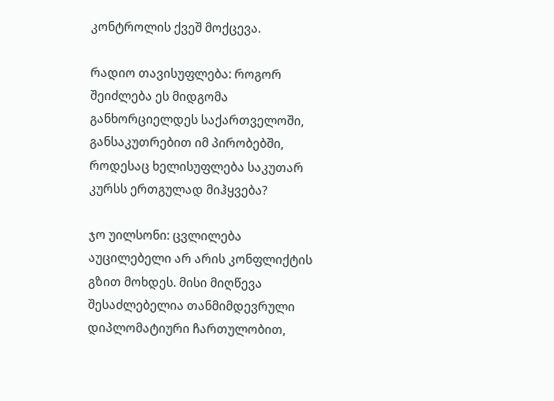კონტროლის ქვეშ მოქცევა.

რადიო თავისუფლება: როგორ შეიძლება ეს მიდგომა განხორციელდეს საქართველოში, განსაკუთრებით იმ პირობებში, როდესაც ხელისუფლება საკუთარ კურსს ერთგულად მიჰყვება?

ჯო უილსონი: ცვლილება აუცილებელი არ არის კონფლიქტის გზით მოხდეს. მისი მიღწევა შესაძლებელია თანმიმდევრული დიპლომატიური ჩართულობით,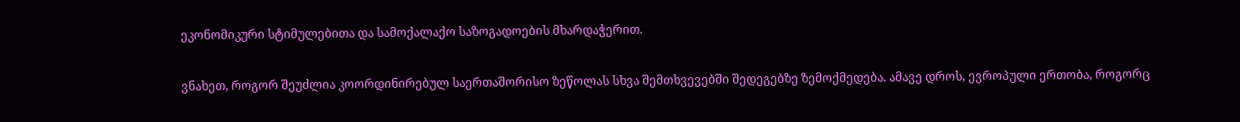ეკონომიკური სტიმულებითა და სამოქალაქო საზოგადოების მხარდაჭერით.

ვნახეთ, როგორ შეუძლია კოორდინირებულ საერთაშორისო ზეწოლას სხვა შემთხვევებში შედეგებზე ზემოქმედება. ამავე დროს, ევროპული ერთობა, როგორც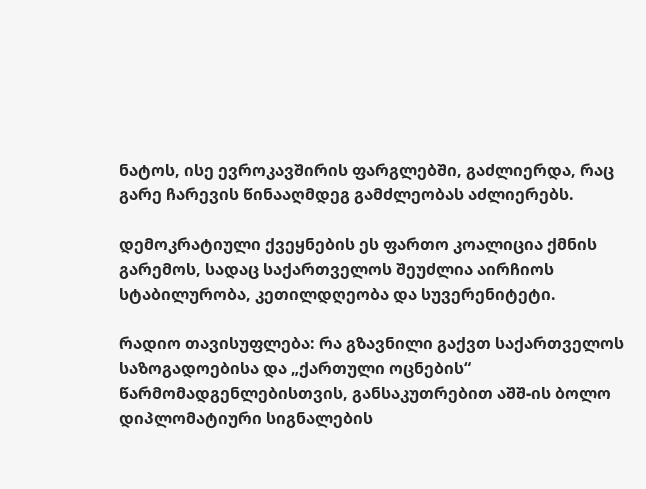ნატოს, ისე ევროკავშირის ფარგლებში, გაძლიერდა, რაც გარე ჩარევის წინააღმდეგ გამძლეობას აძლიერებს.

დემოკრატიული ქვეყნების ეს ფართო კოალიცია ქმნის გარემოს, სადაც საქართველოს შეუძლია აირჩიოს სტაბილურობა, კეთილდღეობა და სუვერენიტეტი.

რადიო თავისუფლება: რა გზავნილი გაქვთ საქართველოს საზოგადოებისა და „ქართული ოცნების“ წარმომადგენლებისთვის, განსაკუთრებით აშშ-ის ბოლო დიპლომატიური სიგნალების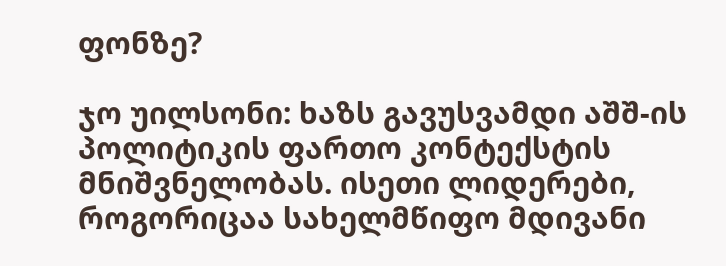ფონზე?

ჯო უილსონი: ხაზს გავუსვამდი აშშ-ის პოლიტიკის ფართო კონტექსტის მნიშვნელობას. ისეთი ლიდერები, როგორიცაა სახელმწიფო მდივანი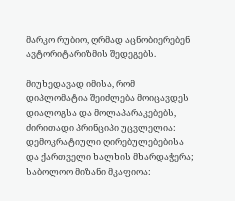მარკო რუბიო, ღრმად აცნობიერებენ ავტორიტარიზმის შედეგებს.

მიუხედავად იმისა, რომ დიპლომატია შეიძლება მოიცავდეს დიალოგსა და მოლაპარაკებებს, ძირითადი პრინციპი უცვლელია: დემოკრატიული ღირებულებებისა და ქართველი ხალხის მხარდაჭერა; საბოლოო მიზანი მკაფიოა: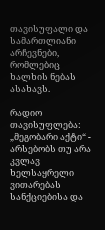თავისუფალი და სამართლიანი არჩევნები, რომლებიც ხალხის ნებას ასახავს.

რადიო თავისუფლება: „მეგობარი აქტი“ - არსებობს თუ არა კვლავ ხელსაყრელი ვითარებას სანქციებისა და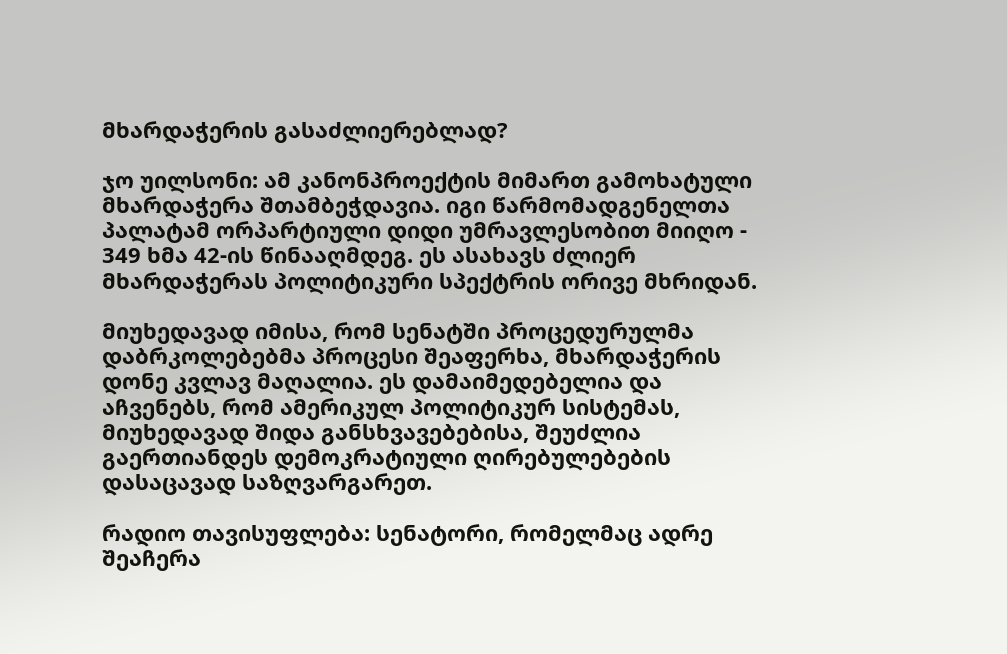მხარდაჭერის გასაძლიერებლად?

ჯო უილსონი: ამ კანონპროექტის მიმართ გამოხატული მხარდაჭერა შთამბეჭდავია. იგი წარმომადგენელთა პალატამ ორპარტიული დიდი უმრავლესობით მიიღო - 349 ხმა 42-ის წინააღმდეგ. ეს ასახავს ძლიერ მხარდაჭერას პოლიტიკური სპექტრის ორივე მხრიდან.

მიუხედავად იმისა, რომ სენატში პროცედურულმა დაბრკოლებებმა პროცესი შეაფერხა, მხარდაჭერის დონე კვლავ მაღალია. ეს დამაიმედებელია და აჩვენებს, რომ ამერიკულ პოლიტიკურ სისტემას, მიუხედავად შიდა განსხვავებებისა, შეუძლია გაერთიანდეს დემოკრატიული ღირებულებების დასაცავად საზღვარგარეთ.

რადიო თავისუფლება: სენატორი, რომელმაც ადრე შეაჩერა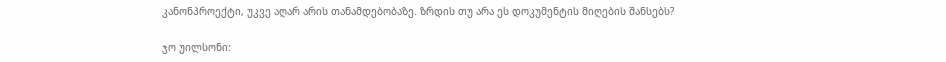კანონპროექტი, უკვე აღარ არის თანამდებობაზე. ზრდის თუ არა ეს დოკუმენტის მიღების შანსებს?

ჯო უილსონი: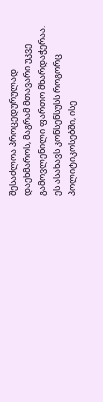შესაძლოა პროცედურულად დაეხმაროს, მაგრამ მთავარი უკვე გამოვლენილი ფართო მხარდაჭერაა. ეს ასახავს კონსენსუსს როგორც პოლიტიკოსებში, ისე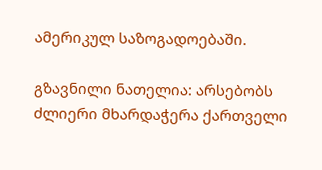ამერიკულ საზოგადოებაში.

გზავნილი ნათელია: არსებობს ძლიერი მხარდაჭერა ქართველი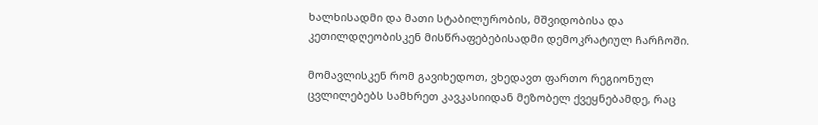ხალხისადმი და მათი სტაბილურობის, მშვიდობისა და კეთილდღეობისკენ მისწრაფებებისადმი დემოკრატიულ ჩარჩოში.

მომავლისკენ რომ გავიხედოთ, ვხედავთ ფართო რეგიონულ ცვლილებებს სამხრეთ კავკასიიდან მეზობელ ქვეყნებამდე, რაც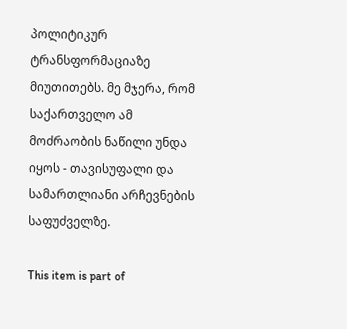პოლიტიკურ ტრანსფორმაციაზე მიუთითებს. მე მჯერა, რომ საქართველო ამ მოძრაობის ნაწილი უნდა იყოს - თავისუფალი და სამართლიანი არჩევნების საფუძველზე.

This item is part of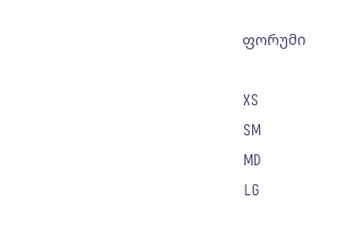ფორუმი

XS
SM
MD
LG